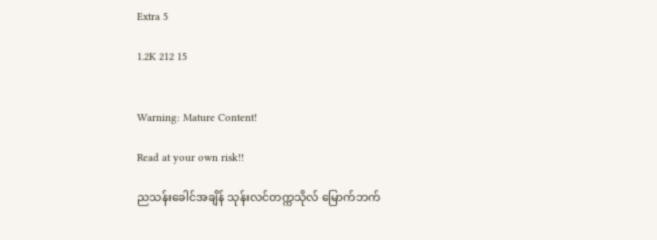Extra 5

1.2K 212 15


Warning: Mature Content!

Read at your own risk!!

ညသန်းခေါင်အချိန် သုန်းလင်တက္ကသိုလ် မြောက်ဘက်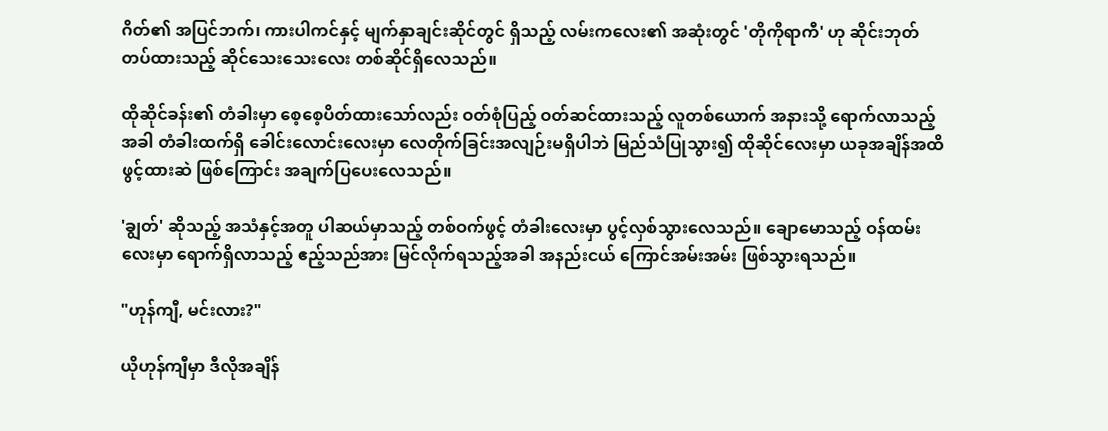ဂိတ်၏ အပြင်ဘက်၊ ကားပါကင်နှင့် မျက်နှာချင်းဆိုင်တွင် ရှိသည့် လမ်းကလေး၏ အဆုံးတွင် 'တိုကိုရာကီ' ဟု ဆိုင်းဘုတ်တပ်ထားသည့် ဆိုင်သေးသေးလေး တစ်ဆိုင်ရှိလေသည်။

ထိုဆိုင်ခန်း၏ တံခါးမှာ စေ့စေ့ပိတ်ထားသော်လည်း ဝတ်စုံပြည့် ဝတ်ဆင်ထားသည့် လူတစ်ယောက် အနားသို့ ရောက်လာသည့်အခါ တံခါးထက်ရှိ ခေါင်းလောင်းလေးမှာ လေတိုက်ခြင်းအလျဉ်းမရှိပါဘဲ မြည်သံပြုသွား၍ ထိုဆိုင်လေးမှာ ယခုအချိန်အထိ ဖွင့်ထားဆဲ ဖြစ်ကြောင်း အချက်ပြပေးလေသည်။

'ချွတ်' ဆိုသည့် အသံနှင့်အတူ ပါဆယ်မှာသည့် တစ်ဝက်ဖွင့် တံခါးလေးမှာ ပွင့်လှစ်သွားလေသည်။ ချောမောသည့် ဝန်ထမ်းလေးမှာ ရောက်ရှိလာသည့် ဧည့်သည်အား မြင်လိုက်ရသည့်အခါ အနည်းငယ် ကြောင်အမ်းအမ်း ဖြစ်သွားရသည်။

"ဟုန်ကျီ, မင်းလား?"

ယိုဟုန်ကျီမှာ ဒီလိုအချိန်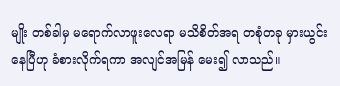မျိုး တစ်ခါမှ မရောက်လာဖူးလေရာ မသိစိတ်အရ တစုံတခု မှားယွင်းနေပြီဟု ခံစားလိုက်ရကာ အလျင်အမြန် မေး၍ လာသည်။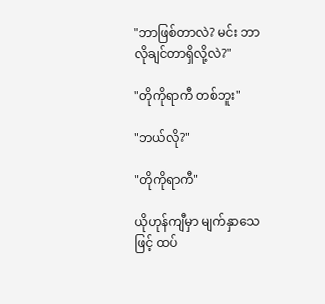"ဘာဖြစ်တာလဲ? မင်း ဘာလိုချင်တာရှိလို့လဲ?"

"တိုကိုရာကီ တစ်ဘူး"

"ဘယ်လို?"

"တိုကိုရာကီ"

ယိုဟုန်ကျီမှာ မျက်နှာသေဖြင့် ထပ်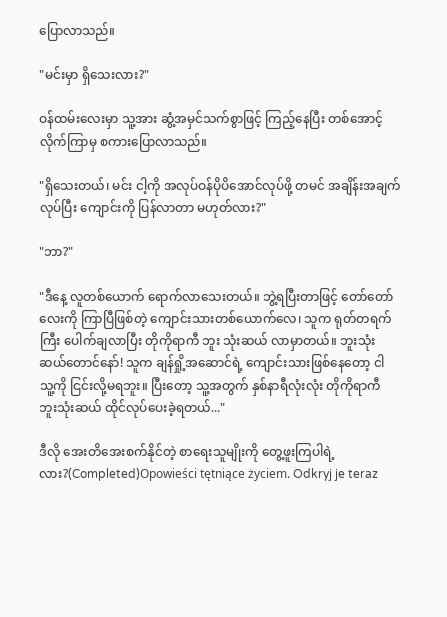ပြောလာသည်။

"မင်းမှာ ရှိသေးလား?"

ဝန်ထမ်းလေးမှာ သူ့အား ဆွံ့အမှင်သက်စွာဖြင့် ကြည့်နေပြီး တစ်အောင့်လိုက်ကြာမှ စကားပြောလာသည်။

"ရှိသေးတယ်၊ မင်း ငါ့ကို အလုပ်ဝန်ပိုပိအောင်လုပ်ဖို့ တမင် အချိန်းအချက် လုပ်ပြီး ကျောင်းကို ပြန်လာတာ မဟုတ်လား?"

"ဘာ?"

"ဒီနေ့ လူတစ်ယောက် ရောက်လာသေးတယ်။ ဘွဲ့ရပြီးတာဖြင့် တော်တော်လေးကို ကြာပြီဖြစ်တဲ့ ကျောင်းသားတစ်ယောက်လေ၊ သူက ရုတ်တရက်ကြီး ပေါက်ချလာပြီး တိုကိုရာကီ ဘူး သုံးဆယ် လာမှာတယ်။ ဘူးသုံးဆယ်တောင်နော်! သူက ချန်ရှို့အဆောင်ရဲ့ ကျောင်းသားဖြစ်နေတော့ ငါ သူ့ကို ငြင်းလို့မရဘူး။ ပြီးတော့ သူ့အတွက် နှစ်နာရီလုံးလုံး တိုကိုရာကီ ဘူးသုံးဆယ် ထိုင်လုပ်ပေးခဲ့ရတယ်..."

ဒီလို အေးတိအေးစက်နိုင်တဲ့ စာရေးသူမျိုးကို တွေ့ဖူးကြပါရဲ့လား?(Completed)Opowieści tętniące życiem. Odkryj je teraz